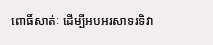ពោធិ៍សាត់ៈ ដើម្បីអបអរសាទរទិវា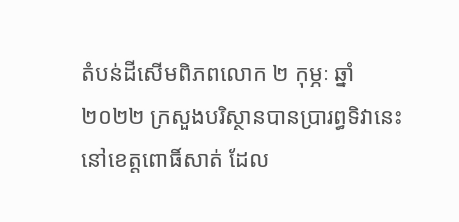តំបន់ដីសើមពិភពលោក ២ កុម្ភៈ ឆ្នាំ ២០២២ ក្រសួងបរិស្ថានបានប្រារព្ធទិវានេះនៅខេត្តពោធិ៍សាត់ ដែល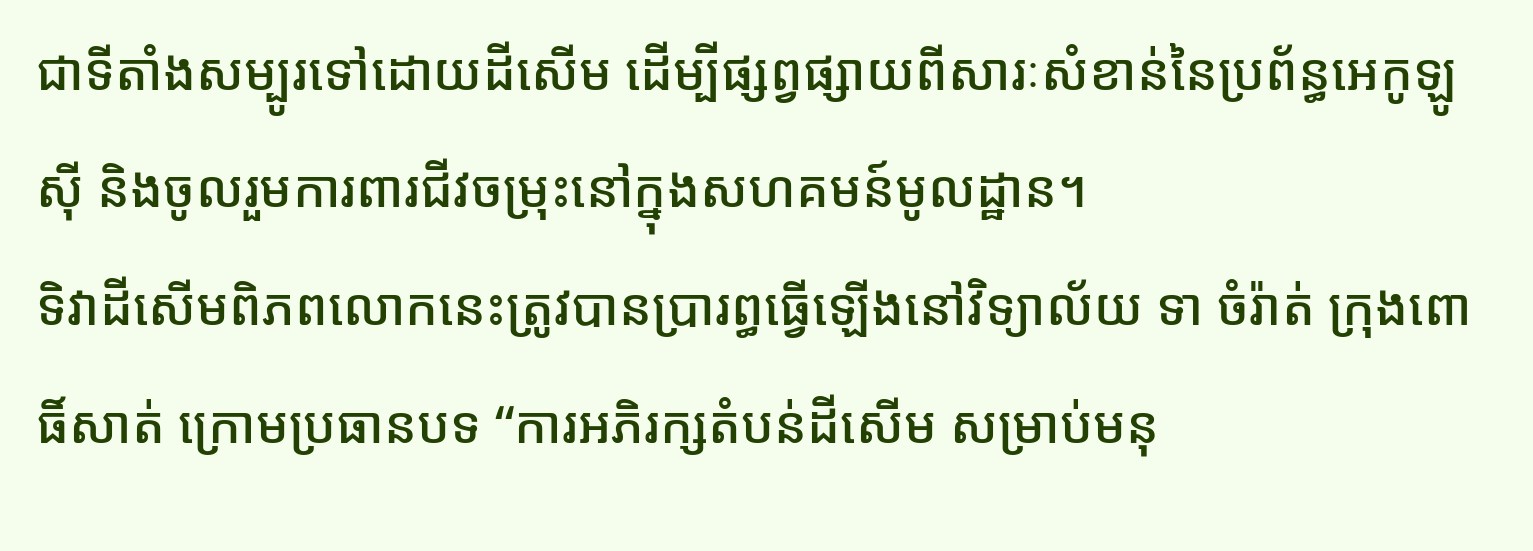ជាទីតាំងសម្បូរទៅដោយដីសើម ដើម្បីផ្សព្វផ្សាយពីសារៈសំខាន់នៃប្រព័ន្ធអេកូឡូស៊ី និងចូលរួមការពារជីវចម្រុះនៅក្នុងសហគមន៍មូលដ្ឋាន។
ទិវាដីសើមពិភពលោកនេះត្រូវបានប្រារព្ធធ្វើឡើងនៅវិទ្យាល័យ ទា ចំរ៉ាត់ ក្រុងពោធិ៍សាត់ ក្រោមប្រធានបទ “ការអភិរក្សតំបន់ដីសើម សម្រាប់មនុ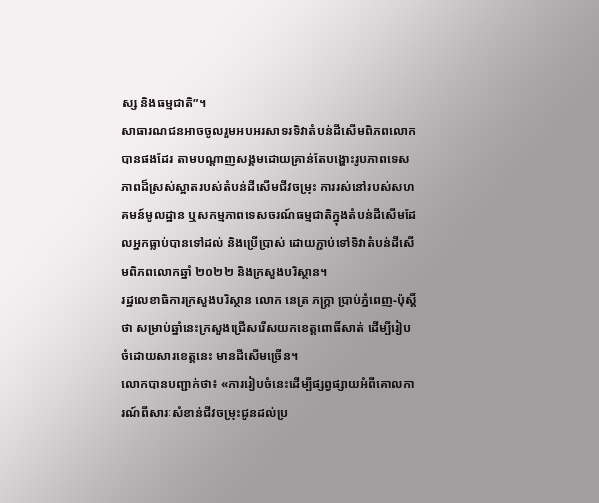ស្ស និងធម្មជាតិ”។
សាធារណជនអាចចូលរួមអបអរសាទរទិវាតំបន់ដីសើមពិភពលោកបានផងដែរ តាមបណ្តាញសង្គមដោយគ្រាន់តែបង្ហោះរូបភាពទេសភាពដ៏ស្រស់ស្អាតរបស់តំបន់ដីសើមជីវចម្រុះ ការរស់នៅរបស់សហគមន៍មូលដ្ឋាន ឬសកម្មភាពទេសចរណ៍ធម្មជាតិក្នុងតំបន់ដីសើមដែលអ្នកធ្លាប់បានទៅដល់ និងប្រើប្រាស់ ដោយភ្ជាប់ទៅទិវាតំបន់ដីសើមពិភពលោកឆ្នាំ ២០២២ និងក្រសួងបរិស្ថាន។
រដ្ឋលេខាធិការក្រសួងបរិស្ថាន លោក នេត្រ ភក្ត្រា ប្រាប់ភ្នំពេញ-ប៉ុស្តិ៍ថា សម្រាប់ឆ្នាំនេះក្រសួងជ្រើសរើសយកខេត្តពោធិ៍សាត់ ដើម្បីរៀបចំដោយសារខេត្តនេះ មានដីសើមច្រើន។
លោកបានបញ្ជាក់ថា៖ «ការរៀបចំនេះដើម្បីផ្សព្វផ្សាយអំពីគោលការណ៍ពីសារៈសំខាន់ជីវចម្រុះជូនដល់ប្រ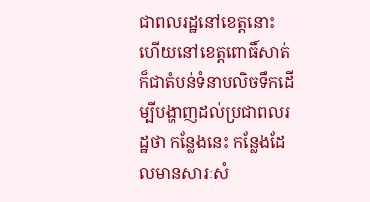ជាពលរដ្ឋនៅខេត្តនោះ ហើយនៅខេត្តពោធិ៍សាត់ក៏ជាតំបន់ទំនាបលិចទឹកដើម្បីបង្ហាញដល់ប្រជាពលរដ្ឋថា កន្លែងនេះ កន្លែងដែលមានសារៈសំ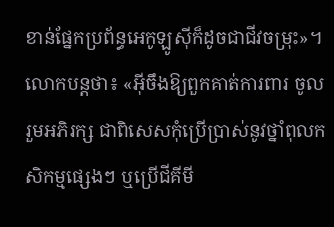ខាន់ផ្នែកប្រព័ន្ធអេកូឡូស៊ីក៏ដូចជាជីវចម្រុះ»។
លោកបន្តថា៖ «អ៊ីចឹងឱ្យពួកគាត់ការពារ ចូលរួមអភិរក្ស ជាពិសេសកុំប្រើប្រាស់នូវថ្នាំពុលកសិកម្មផ្សេងៗ ឬប្រើជីគីមី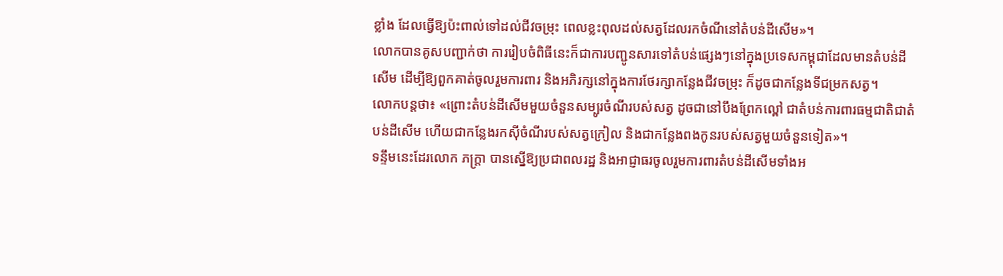ខ្លាំង ដែលធ្វើឱ្យប៉ះពាល់ទៅដល់ជីវចម្រុះ ពេលខ្លះពុលដល់សត្វដែលរកចំណីនៅតំបន់ដីសើម»។
លោកបានគូសបញ្ជាក់ថា ការរៀបចំពិធីនេះក៏ជាការបញ្ជូនសារទៅតំបន់ផ្សេងៗនៅក្នុងប្រទេសកម្ពុជាដែលមានតំបន់ដីសើម ដើម្បីឱ្យពួកគាត់ចូលរួមការពារ និងអភិរក្សនៅក្នុងការថែរក្សាកន្លែងជីវចម្រុះ ក៏ដូចជាកន្លែងទីជម្រកសត្វ។
លោកបន្តថា៖ «ព្រោះតំបន់ដីសើមមួយចំនួនសម្បូរចំណីរបស់សត្វ ដូចជានៅបឹងព្រែកល្ពៅ ជាតំបន់ការពារធម្មជាតិជាតំបន់ដីសើម ហើយជាកន្លែងរកស៊ីចំណីរបស់សត្វក្រៀល និងជាកន្លែងពងកូនរបស់សត្វមួយចំនួនទៀត»។
ទន្ទឹមនេះដែរលោក ភក្ត្រា បានស្នើឱ្យប្រជាពលរដ្ឋ និងអាជ្ញាធរចូលរួមការពារតំបន់ដីសើមទាំងអ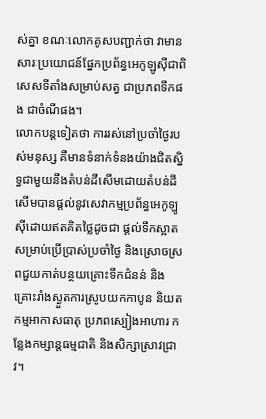ស់គ្នា ខណៈលោកគូសបញ្ជាក់ថា វាមានសារៈប្រយោជន៍ផ្នែកប្រព័ន្ធអេកូឡូស៊ីជាពិសេសទីតាំងសម្រាប់សត្វ ជាប្រភពទឹកផង ជាចំណីផង។
លោកបន្តទៀតថា ការរស់នៅប្រចាំថ្ងៃរបស់មនុស្ស គឺមានទំនាក់ទំនងយ៉ាងជិតស្និទ្ធជាមួយនឹងតំបន់ដីសើមដោយតំបន់ដីសើមបានផ្តល់នូវសេវាកម្មប្រព័ន្ធអេកូឡូស៊ីដោយឥតគិតថ្លៃដូចជា ផ្តល់ទឹកស្អាតសម្រាប់ប្រើប្រាស់ប្រចាំថ្ងៃ និងស្រោចស្រពជួយកាត់បន្ថយគ្រោះទឹកជំនន់ និងគ្រោះរាំងស្ងួតការស្រូបយកកាបូន និយតកម្មអាកាសធាតុ ប្រភពស្បៀងអាហារ កន្លែងកម្សាន្តធម្មជាតិ និងសិក្សាស្រាវជ្រាវ។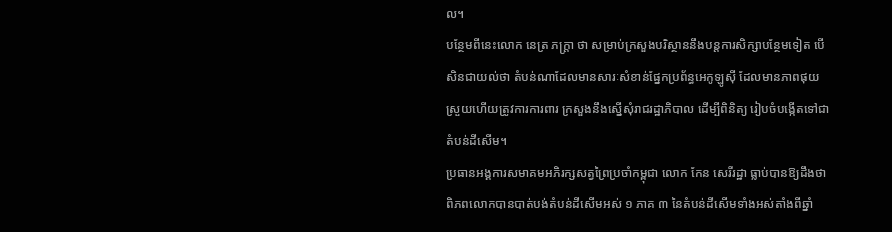ល។
បន្ថែមពីនេះលោក នេត្រ ភក្ត្រា ថា សម្រាប់ក្រសួងបរិស្ថាននឹងបន្តការសិក្សាបន្ថែមទៀត បើសិនជាយល់ថា តំបន់ណាដែលមានសារៈសំខាន់ផ្នែកប្រព័ន្ធអេកូឡូស៊ី ដែលមានភាពផុយស្រួយហើយត្រូវការការពារ ក្រសួងនឹងស្នើសុំរាជរដ្ឋាភិបាល ដើម្បីពិនិត្យ រៀបចំបង្កើតទៅជាតំបន់ដីសើម។
ប្រធានអង្គការសមាគមអភិរក្សសត្វព្រៃប្រចាំកម្ពុជា លោក កែន សេរីរដ្ឋា ធ្លាប់បានឱ្យដឹងថា ពិភពលោកបានបាត់បង់តំបន់ដីសើមអស់ ១ ភាគ ៣ នៃតំបន់ដីសើមទាំងអស់តាំងពីឆ្នាំ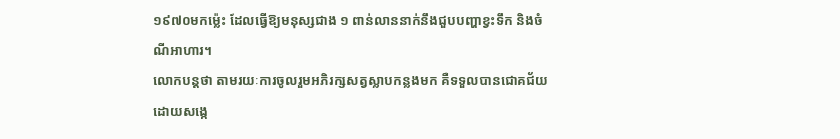១៩៧០មកម្ល៉េះ ដែលធ្វើឱ្យមនុស្សជាង ១ ពាន់លាននាក់នឹងជួបបញ្ហាខ្វះទឹក និងចំណីអាហារ។
លោកបន្តថា តាមរយៈការចូលរួមអភិរក្សសត្វស្លាបកន្លងមក គឺទទួលបានជោគជ័យ ដោយសង្កេ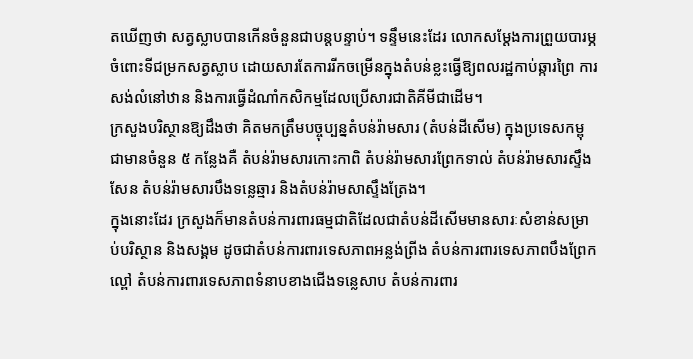តឃើញថា សត្វស្លាបបានកើនចំនួនជាបន្តបន្ទាប់។ ទន្ទឹមនេះដែរ លោកសម្តែងការព្រួយបារម្ភចំពោះទីជម្រកសត្វស្លាប ដោយសារតែការរីកចម្រើនក្នុងតំបន់ខ្លះធ្វើឱ្យពលរដ្ឋកាប់ឆ្ការព្រៃ ការសង់លំនៅឋាន និងការធ្វើដំណាំកសិកម្មដែលប្រើសារជាតិគីមីជាដើម។
ក្រសួងបរិស្ថានឱ្យដឹងថា គិតមកត្រឹមបច្ចុប្បន្នតំបន់រ៉ាមសារ (តំបន់ដីសើម) ក្នុងប្រទេសកម្ពុជាមានចំនួន ៥ កន្លែងគឺ តំបន់រ៉ាមសារកោះកាពិ តំបន់រ៉ាមសារព្រែកទាល់ តំបន់រ៉ាមសារស្ទឹងសែន តំបន់រ៉ាមសារបឹងទន្លេឆ្មារ និងតំបន់រ៉ាមសាស្ទឹងត្រែង។
ក្នុងនោះដែរ ក្រសួងក៏មានតំបន់ការពារធម្មជាតិដែលជាតំបន់ដីសើមមានសារៈសំខាន់សម្រាប់បរិស្ថាន និងសង្គម ដូចជាតំបន់ការពារទេសភាពអន្លង់ព្រីង តំបន់ការពារទេសភាពបឹងព្រែកល្ពៅ តំបន់ការពារទេសភាពទំនាបខាងជើងទន្លេសាប តំបន់ការពារ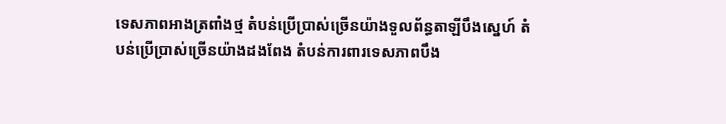ទេសភាពអាងត្រពាំងថ្ម តំបន់ប្រើប្រាស់ច្រើនយ៉ាងទួលព័ន្ធតាឡីបឹងស្នេហ៍ តំបន់ប្រើប្រាស់ច្រើនយ៉ាងដងពែង តំបន់ការពារទេសភាពបឹង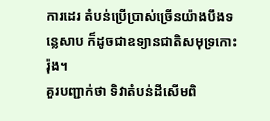ការដេរ តំបន់ប្រើប្រាស់ច្រើនយ៉ាងបឹងទន្លេសាប ក៏ដូចជាឧទ្យានជាតិសមុទ្រកោះរ៉ុង។
គួរបញ្ជាក់ថា ទិវាតំបន់ដីសើមពិ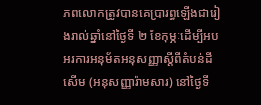ភពលោកត្រូវបានគេប្រារព្ធឡើងជារៀងរាល់ឆ្នាំនៅថ្ងៃទី ២ ខែកុម្ភៈដើម្បីអបអរការអនុម័តអនុសញ្ញាស្តីពីតំបន់ដីសើម (អនុសញ្ញារ៉ាមសារ) នៅថ្ងៃទី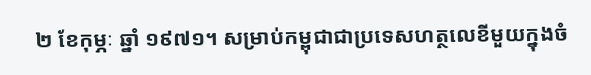២ ខែកុម្ភៈ ឆ្នាំ ១៩៧១។ សម្រាប់កម្ពុជាជាប្រទេសហត្ថលេខីមួយក្នុងចំ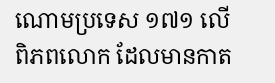ណោមប្រទេស ១៧១ លើពិភពលោក ដែលមានកាត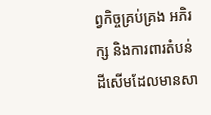ព្វកិច្ចគ្រប់គ្រង អភិរក្ស និងការពារតំបន់ដីសើមដែលមានសា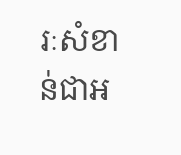រៈសំខាន់ជាអ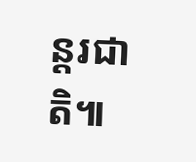ន្តរជាតិ៕